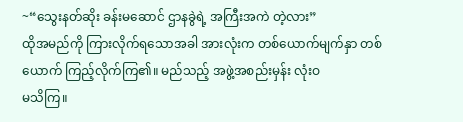~“သွေးနတ်ဆိုး ခန်းမဆောင် ဌာနခွဲရဲ့ အကြီးအကဲ တဲ့လား”
ထိုအမည်ကို ကြားလိုက်ရသောအခါ အားလုံးက တစ်ယောက်မျက်နှာ တစ်ယောက် ကြည့်လိုက်ကြ၏။ မည်သည့် အဖွဲ့အစည်းမှန်း လုံးဝ
မသိကြ။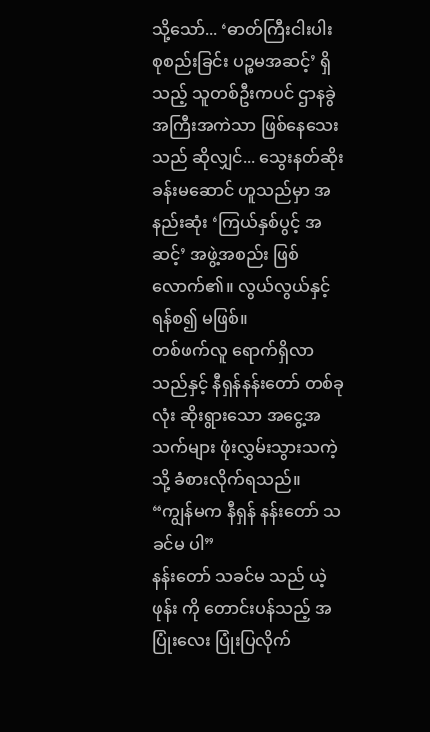သို့သော်... ‘ဓာတ်ကြီးငါးပါး စုစည်းခြင်း ပဉ္စမအဆင့်’ ရှိသည့် သူတစ်ဦးကပင် ဌာနခွဲ အကြီးအကဲသာ ဖြစ်နေသေးသည် ဆိုလျှင်... သွေးနတ်ဆိုး ခန်းမဆောင် ဟူသည်မှာ အနည်းဆုံး ‘ကြယ်နှစ်ပွင့် အဆင့်’ အဖွဲ့အစည်း ဖြစ်လောက်၏။ လွယ်လွယ်နှင့် ရန်စ၍ မဖြစ်။
တစ်ဖက်လူ ရောက်ရှိလာသည်နှင့် နီရှန်နန်းတော် တစ်ခုလုံး ဆိုးရွားသော အငွေ့အသက်များ ဖုံးလွှမ်းသွားသကဲ့သို့ ခံစားလိုက်ရသည်။
“ကျွန်မက နီရှန် နန်းတော် သခင်မ ပါ”
နန်းတော် သခင်မ သည် ယဲ့ဖုန်း ကို တောင်းပန်သည့် အပြုံးလေး ပြုံးပြလိုက်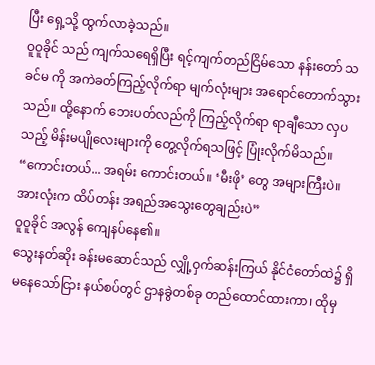ပြီး ရှေ့သို့ ထွက်လာခဲ့သည်။
ဝူဝူခိုင် သည် ကျက်သရေရှိပြီး ရင့်ကျက်တည်ငြိမ်သော နန်းတော် သခင်မ ကို အကဲခတ်ကြည့်လိုက်ရာ မျက်လုံးများ အရောင်တောက်သွားသည်။ ထို့နောက် ဘေးပတ်လည်ကို ကြည့်လိုက်ရာ ရာချီသော လှပသည့် မိန်းမပျိုလေးများကို တွေ့လိုက်ရသဖြင့် ပြုံးလိုက်မိသည်။
“ကောင်းတယ်... အရမ်း ကောင်းတယ်။ ‘မီးဖို’ တွေ အများကြီးပဲ။ အားလုံးက ထိပ်တန်း အရည်အသွေးတွေချည်းပဲ”
ဝူဝူခိုင် အလွန် ကျေနပ်နေ၏။
သွေးနတ်ဆိုး ခန်းမဆောင်သည် လျှို့ဝှက်ဆန်းကြယ် နိုင်ငံတော်ထဲ၌ ရှိမနေသော်ငြား နယ်စပ်တွင် ဌာနခွဲတစ်ခု တည်ထောင်ထားကာ၊ ထိုမှ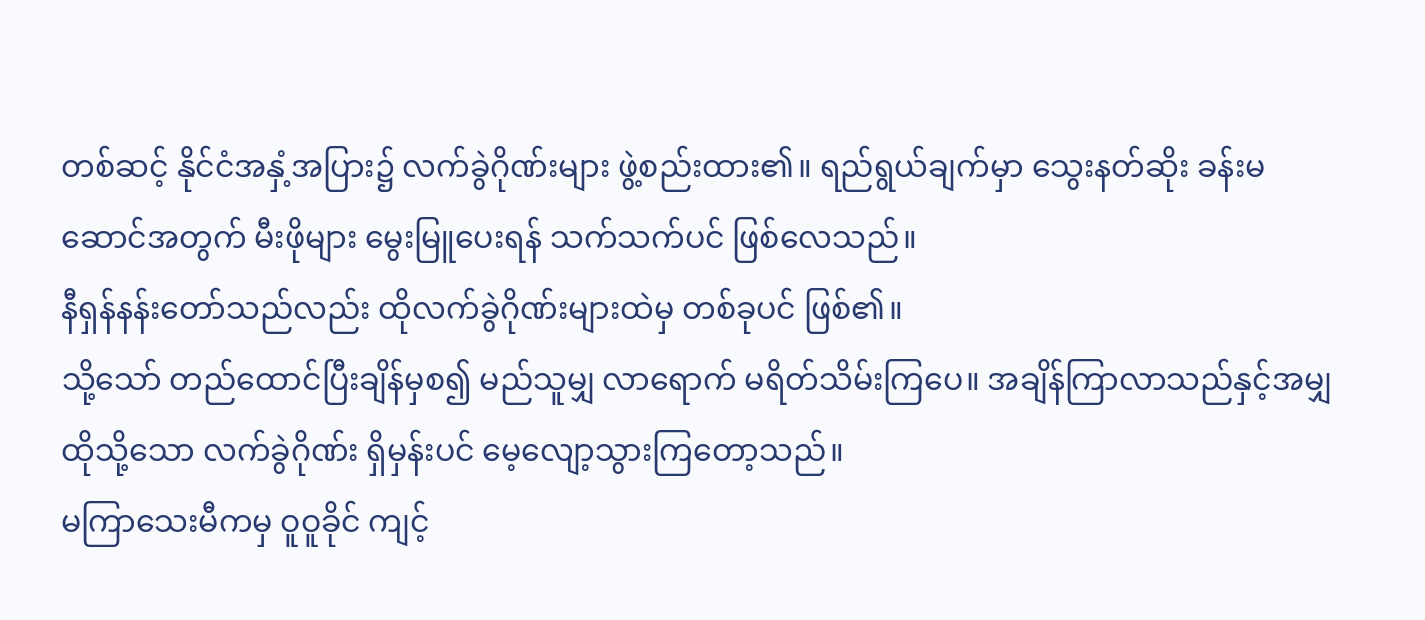တစ်ဆင့် နိုင်ငံအနှံ့အပြား၌ လက်ခွဲဂိုဏ်းများ ဖွဲ့စည်းထား၏။ ရည်ရွယ်ချက်မှာ သွေးနတ်ဆိုး ခန်းမဆောင်အတွက် မီးဖိုများ မွေးမြူပေးရန် သက်သက်ပင် ဖြစ်လေသည်။
နီရှန်နန်းတော်သည်လည်း ထိုလက်ခွဲဂိုဏ်းများထဲမှ တစ်ခုပင် ဖြစ်၏။
သို့သော် တည်ထောင်ပြီးချိန်မှစ၍ မည်သူမျှ လာရောက် မရိတ်သိမ်းကြပေ။ အချိန်ကြာလာသည်နှင့်အမျှ ထိုသို့သော လက်ခွဲဂိုဏ်း ရှိမှန်းပင် မေ့လျော့သွားကြတော့သည်။
မကြာသေးမီကမှ ဝူဝူခိုင် ကျင့်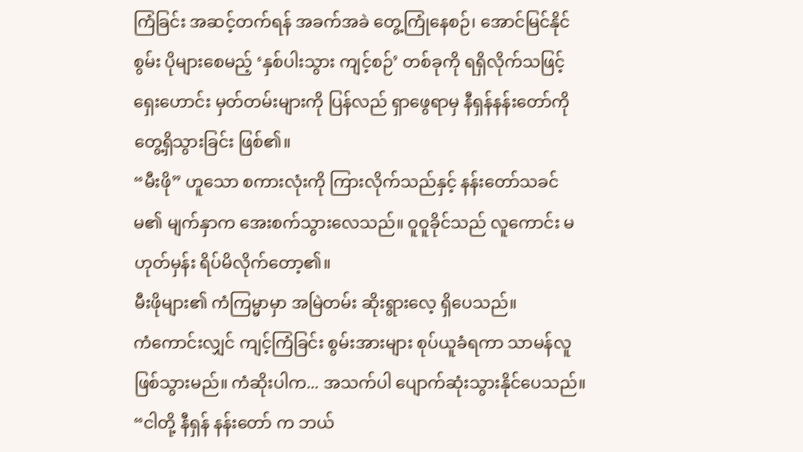ကြံခြင်း အဆင့်တက်ရန် အခက်အခဲ တွေ့ကြုံနေစဉ်၊ အောင်မြင်နိုင်စွမ်း ပိုများစေမည့် ‘နှစ်ပါးသွား ကျင့်စဉ်’ တစ်ခုကို ရရှိလိုက်သဖြင့် ရှေးဟောင်း မှတ်တမ်းများကို ပြန်လည် ရှာဖွေရာမှ နီရှန်နန်းတော်ကို တွေ့ရှိသွားခြင်း ဖြစ်၏။
“မီးဖို” ဟူသော စကားလုံးကို ကြားလိုက်သည်နှင့် နန်းတော်သခင်မ၏ မျက်နှာက အေးစက်သွားလေသည်။ ဝူဝူခိုင်သည် လူကောင်း မဟုတ်မှန်း ရိပ်မိလိုက်တော့၏။
မီးဖိုများ၏ ကံကြမ္မာမှာ အမြဲတမ်း ဆိုးရွားလေ့ ရှိပေသည်။
ကံကောင်းလျှင် ကျင့်ကြံခြင်း စွမ်းအားများ စုပ်ယူခံရကာ သာမန်လူ ဖြစ်သွားမည်။ ကံဆိုးပါက... အသက်ပါ ပျောက်ဆုံးသွားနိုင်ပေသည်။
“ငါတို့ နီရှန် နန်းတော် က ဘယ်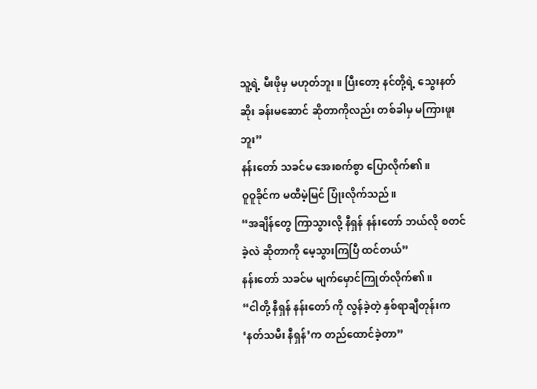သူ့ရဲ့ မီးဖိုမှ မဟုတ်ဘူး။ ပြီးတော့ နင်တို့ရဲ့ သွေးနတ်ဆိုး ခန်းမဆောင် ဆိုတာကိုလည်း တစ်ခါမှ မကြားဖူးဘူး”
နန်းတော် သခင်မ အေးစက်စွာ ပြောလိုက်၏။
ဝူဝူခိုင်က မထီမဲ့မြင် ပြုံးလိုက်သည်။
“အချိန်တွေ ကြာသွားလို့ နီရှန် နန်းတော် ဘယ်လို စတင်ခဲ့လဲ ဆိုတာကို မေ့သွားကြပြီ ထင်တယ်”
နန်းတော် သခင်မ မျက်မှောင်ကြုတ်လိုက်၏။
“ငါတို့ နီရှန် နန်းတော် ကို လွန်ခဲ့တဲ့ နှစ်ရာချီတုန်းက ‘နတ်သမီး နီရှန်’က တည်ထောင်ခဲ့တာ”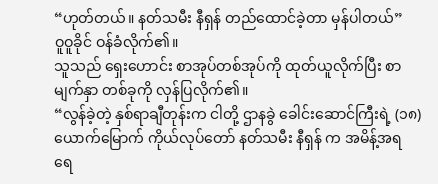“ဟုတ်တယ်။ နတ်သမီး နီရှန် တည်ထောင်ခဲ့တာ မှန်ပါတယ်”
ဝူဝူခိုင် ဝန်ခံလိုက်၏။
သူသည် ရှေးဟောင်း စာအုပ်တစ်အုပ်ကို ထုတ်ယူလိုက်ပြီး စာမျက်နှာ တစ်ခုကို လှန်ပြလိုက်၏။
“လွန်ခဲ့တဲ့ နှစ်ရာချီတုန်းက ငါတို့ ဌာနခွဲ ခေါင်းဆောင်ကြီးရဲ့ (၁၈) ယောက်မြောက် ကိုယ်လုပ်တော် နတ်သမီး နီရှန် က အမိန့်အရ ရေ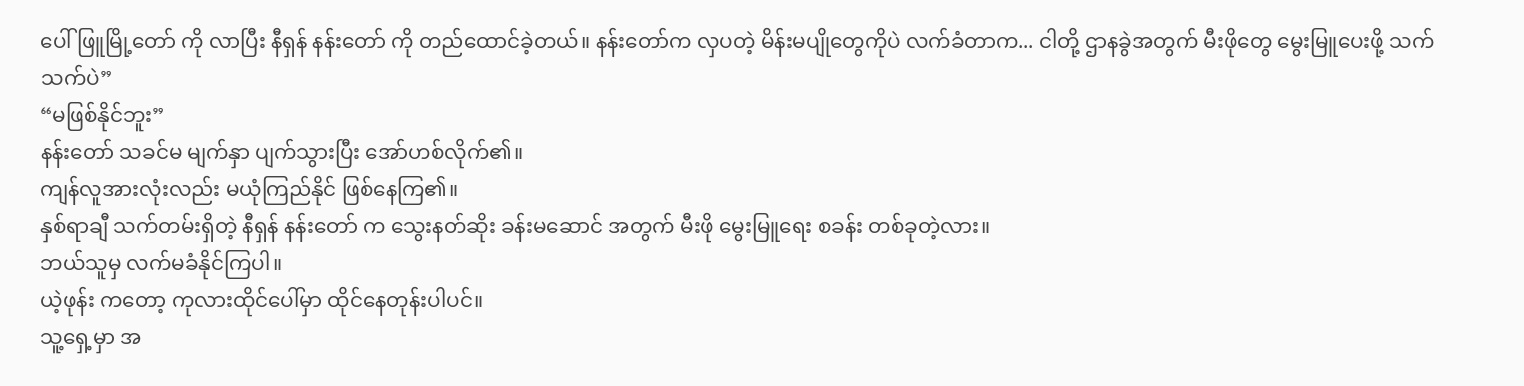ပေါ်ဖြူမြို့တော် ကို လာပြီး နီရှန် နန်းတော် ကို တည်ထောင်ခဲ့တယ်။ နန်းတော်က လှပတဲ့ မိန်းမပျိုတွေကိုပဲ လက်ခံတာက... ငါတို့ ဌာနခွဲအတွက် မီးဖိုတွေ မွေးမြူပေးဖို့ သက်သက်ပဲ”
“မဖြစ်နိုင်ဘူး”
နန်းတော် သခင်မ မျက်နှာ ပျက်သွားပြီး အော်ဟစ်လိုက်၏။
ကျန်လူအားလုံးလည်း မယုံကြည်နိုင် ဖြစ်နေကြ၏။
နှစ်ရာချီ သက်တမ်းရှိတဲ့ နီရှန် နန်းတော် က သွေးနတ်ဆိုး ခန်းမဆောင် အတွက် မီးဖို မွေးမြူရေး စခန်း တစ်ခုတဲ့လား။
ဘယ်သူမှ လက်မခံနိုင်ကြပါ။
ယဲ့ဖုန်း ကတော့ ကုလားထိုင်ပေါ်မှာ ထိုင်နေတုန်းပါပင်။
သူ့ရှေ့မှာ အ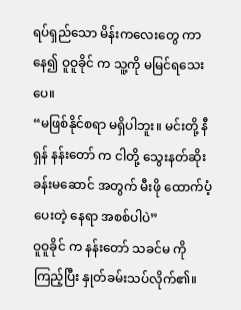ရပ်ရှည်သော မိန်းကလေးတွေ ကာနေ၍ ဝူဝူခိုင် က သူ့ကို မမြင်ရသေးပေ။
“မဖြစ်နိုင်စရာ မရှိပါဘူး။ မင်းတို့ နီရှန် နန်းတော် က ငါတို့ သွေးနတ်ဆိုး ခန်းမဆောင် အတွက် မီးဖို ထောက်ပံ့ပေးတဲ့ နေရာ အစစ်ပါပဲ”
ဝူဝူခိုင် က နန်းတော် သခင်မ ကို ကြည့်ပြီး နှုတ်ခမ်းသပ်လိုက်၏။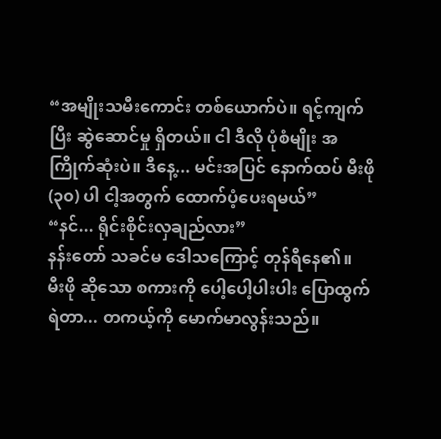“အမျိုးသမီးကောင်း တစ်ယောက်ပဲ။ ရင့်ကျက်ပြီး ဆွဲဆောင်မှု ရှိတယ်။ ငါ ဒီလို ပုံစံမျိုး အကြိုက်ဆုံးပဲ။ ဒီနေ့... မင်းအပြင် နောက်ထပ် မီးဖို (၃၀) ပါ ငါ့အတွက် ထောက်ပံ့ပေးရမယ်”
“နင်... ရိုင်းစိုင်းလှချည်လား”
နန်းတော် သခင်မ ဒေါသကြောင့် တုန်ရီနေ၏။
မီးဖို ဆိုသော စကားကို ပေါ့ပေါ့ပါးပါး ပြောထွက်ရဲတာ... တကယ့်ကို မောက်မာလွန်းသည်။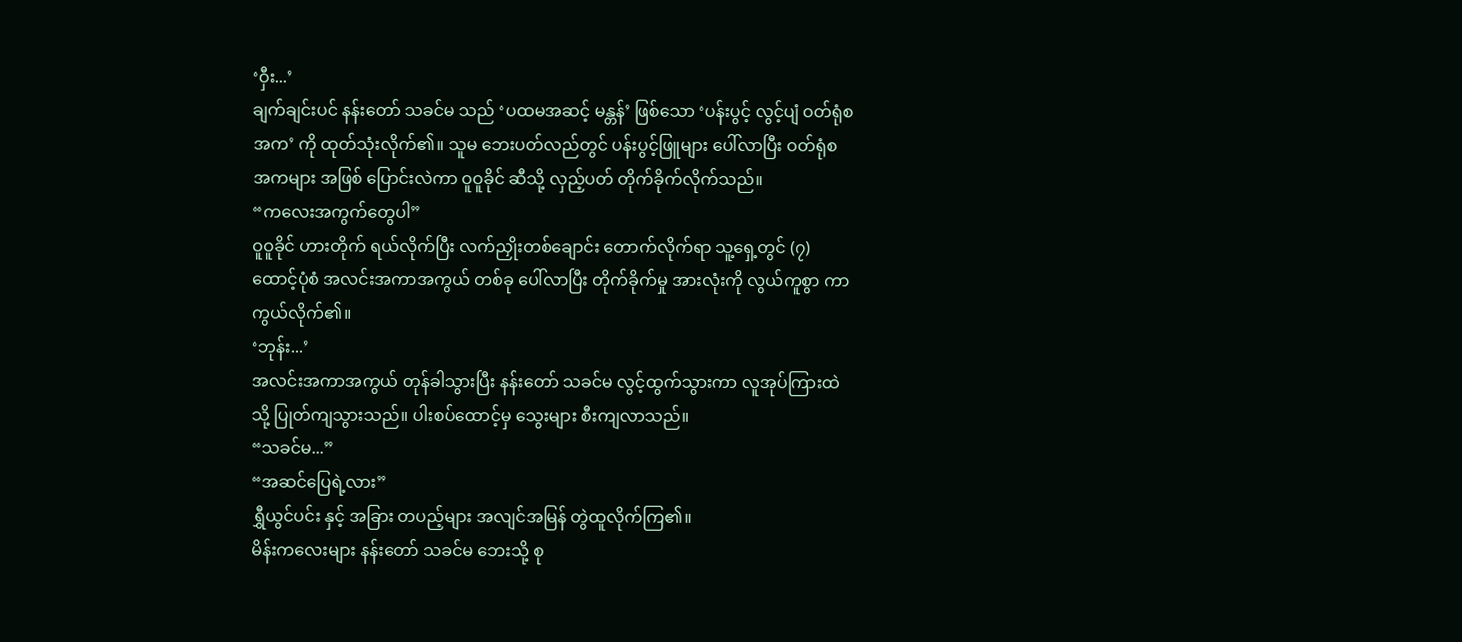‘ဝှီး...’
ချက်ချင်းပင် နန်းတော် သခင်မ သည် ‘ပထမအဆင့် မန္တန်’ ဖြစ်သော ‘ပန်းပွင့် လွင့်ပျံ ဝတ်ရုံစအက’ ကို ထုတ်သုံးလိုက်၏။ သူမ ဘေးပတ်လည်တွင် ပန်းပွင့်ဖြူများ ပေါ်လာပြီး ဝတ်ရုံစအကများ အဖြစ် ပြောင်းလဲကာ ဝူဝူခိုင် ဆီသို့ လှည့်ပတ် တိုက်ခိုက်လိုက်သည်။
“ကလေးအကွက်တွေပါ”
ဝူဝူခိုင် ဟားတိုက် ရယ်လိုက်ပြီး လက်ညှိုးတစ်ချောင်း တောက်လိုက်ရာ သူ့ရှေ့တွင် (၇) ထောင့်ပုံစံ အလင်းအကာအကွယ် တစ်ခု ပေါ်လာပြီး တိုက်ခိုက်မှု အားလုံးကို လွယ်ကူစွာ ကာကွယ်လိုက်၏။
‘ဘုန်း...’
အလင်းအကာအကွယ် တုန်ခါသွားပြီး နန်းတော် သခင်မ လွင့်ထွက်သွားကာ လူအုပ်ကြားထဲသို့ ပြုတ်ကျသွားသည်။ ပါးစပ်ထောင့်မှ သွေးများ စီးကျလာသည်။
“သခင်မ...”
“အဆင်ပြေရဲ့လား”
ရွှီယွင်ပင်း နှင့် အခြား တပည့်များ အလျင်အမြန် တွဲထူလိုက်ကြ၏။
မိန်းကလေးများ နန်းတော် သခင်မ ဘေးသို့ စု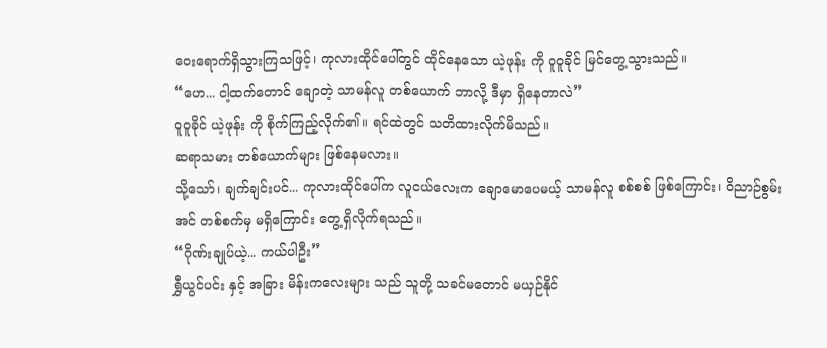ဝေးရောက်ရှိသွားကြသဖြင့်၊ ကုလားထိုင်ပေါ်တွင် ထိုင်နေသော ယဲ့ဖုန်း ကို ဝူဝူခိုင် မြင်တွေ့သွားသည်။
“ဟေ... ငါ့ထက်တောင် ချောတဲ့ သာမန်လူ တစ်ယောက် ဘာလို့ ဒီမှာ ရှိနေတာလဲ”
ဝူဝူခိုင် ယဲ့ဖုန်း ကို စိုက်ကြည့်လိုက်၏။ ရင်ထဲတွင် သတိထားလိုက်မိသည်။
ဆရာသမား တစ်ယောက်များ ဖြစ်နေမလား။
သို့သော်၊ ချက်ချင်းပင်... ကုလားထိုင်ပေါ်က လူငယ်လေးက ချောမောပေမယ့် သာမန်လူ စစ်စစ် ဖြစ်ကြောင်း၊ ဝိညာဉ်စွမ်းအင် တစ်စက်မှ မရှိကြောင်း တွေ့ရှိလိုက်ရသည်။
“ဂိုဏ်းချုပ်ယဲ့... ကယ်ပါဦး”
ရွှီယွင်ပင်း နှင့် အခြား မိန်းကလေးများ သည် သူတို့ သခင်မတောင် မယှဉ်နိုင်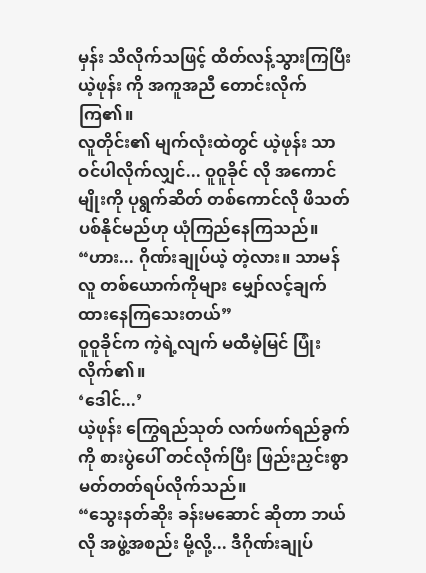မှန်း သိလိုက်သဖြင့် ထိတ်လန့်သွားကြပြီး ယဲ့ဖုန်း ကို အကူအညီ တောင်းလိုက်ကြ၏။
လူတိုင်း၏ မျက်လုံးထဲတွင် ယဲ့ဖုန်း သာ ဝင်ပါလိုက်လျှင်... ဝူဝူခိုင် လို အကောင်မျိုးကို ပုရွက်ဆိတ် တစ်ကောင်လို ဖိသတ်ပစ်နိုင်မည်ဟု ယုံကြည်နေကြသည်။
“ဟား... ဂိုဏ်းချုပ်ယဲ့ တဲ့လား။ သာမန်လူ တစ်ယောက်ကိုများ မျှော်လင့်ချက် ထားနေကြသေးတယ်”
ဝူဝူခိုင်က ကဲ့ရဲ့လျက် မထီမဲ့မြင် ပြုံးလိုက်၏။
‘ဒေါင်...’
ယဲ့ဖုန်း ကြွေရည်သုတ် လက်ဖက်ရည်ခွက်ကို စားပွဲပေါ် တင်လိုက်ပြီး ဖြည်းညှင်းစွာ မတ်တတ်ရပ်လိုက်သည်။
“သွေးနတ်ဆိုး ခန်းမဆောင် ဆိုတာ ဘယ်လို အဖွဲ့အစည်း မို့လို့... ဒီဂိုဏ်းချုပ်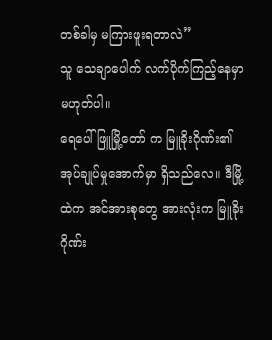တစ်ခါမှ မကြားဖူးရတာလဲ”
သူ သေချာပေါက် လက်ပိုက်ကြည့်နေမှာ မဟုတ်ပါ။
ရေပေါ်ဖြူမြို့တော် က မြူခိုးဂိုဏ်း၏ အုပ်ချုပ်မှုအောက်မှာ ရှိသည်လေ။ ဒီမြို့ထဲက အင်အားစုတွေ အားလုံးက မြူခိုးဂိုဏ်း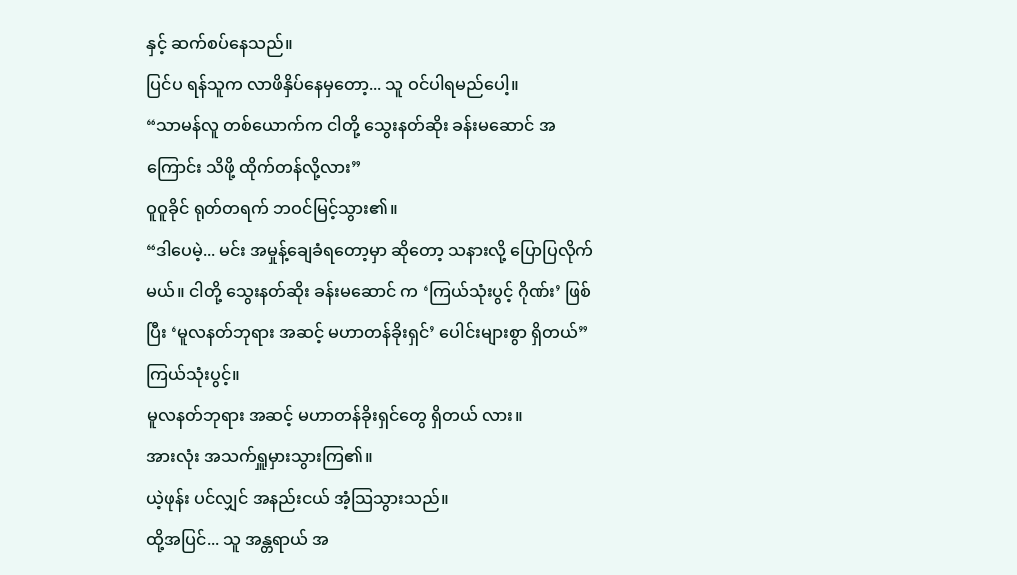နှင့် ဆက်စပ်နေသည်။
ပြင်ပ ရန်သူက လာဖိနှိပ်နေမှတော့... သူ ဝင်ပါရမည်ပေါ့။
“သာမန်လူ တစ်ယောက်က ငါတို့ သွေးနတ်ဆိုး ခန်းမဆောင် အကြောင်း သိဖို့ ထိုက်တန်လို့လား”
ဝူဝူခိုင် ရုတ်တရက် ဘဝင်မြင့်သွား၏။
“ဒါပေမဲ့... မင်း အမှုန့်ချေခံရတော့မှာ ဆိုတော့ သနားလို့ ပြောပြလိုက်မယ်။ ငါတို့ သွေးနတ်ဆိုး ခန်းမဆောင် က ‘ကြယ်သုံးပွင့် ဂိုဏ်း’ ဖြစ်ပြီး ‘မူလနတ်ဘုရား အဆင့် မဟာတန်ခိုးရှင်’ ပေါင်းများစွာ ရှိတယ်”
ကြယ်သုံးပွင့်။
မူလနတ်ဘုရား အဆင့် မဟာတန်ခိုးရှင်တွေ ရှိတယ် လား။
အားလုံး အသက်ရှူမှားသွားကြ၏။
ယဲ့ဖုန်း ပင်လျှင် အနည်းငယ် အံ့သြသွားသည်။
ထို့အပြင်... သူ အန္တရာယ် အ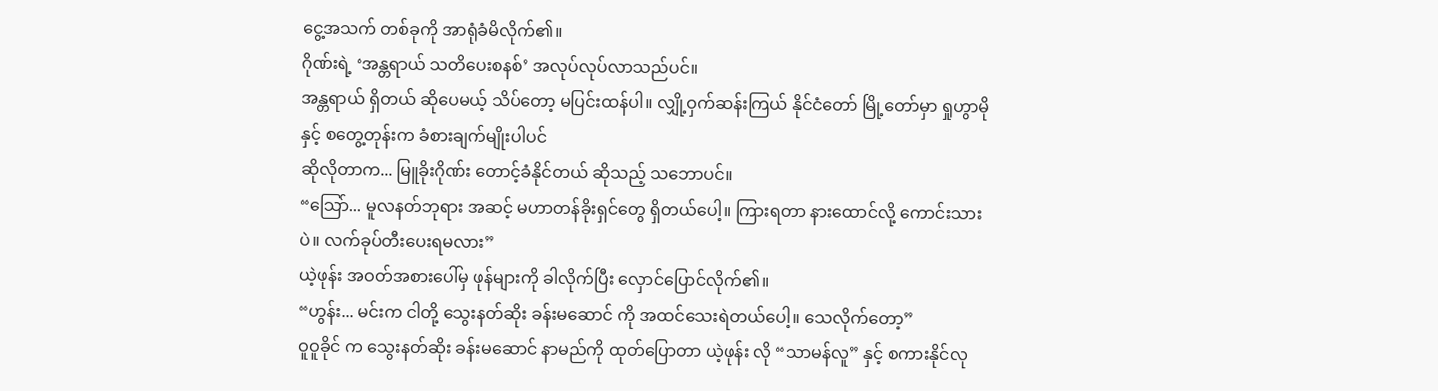ငွေ့အသက် တစ်ခုကို အာရုံခံမိလိုက်၏။
ဂိုဏ်းရဲ့ ‘အန္တရာယ် သတိပေးစနစ်’ အလုပ်လုပ်လာသည်ပင်။
အန္တရာယ် ရှိတယ် ဆိုပေမယ့် သိပ်တော့ မပြင်းထန်ပါ။ လျှို့ဝှက်ဆန်းကြယ် နိုင်ငံတော် မြို့တော်မှာ ရှုဟွာမိုနှင့် စတွေ့တုန်းက ခံစားချက်မျိုးပါပင်
ဆိုလိုတာက... မြူခိုးဂိုဏ်း တောင့်ခံနိုင်တယ် ဆိုသည့် သဘောပင်။
“သြော်... မူလနတ်ဘုရား အဆင့် မဟာတန်ခိုးရှင်တွေ ရှိတယ်ပေါ့။ ကြားရတာ နားထောင်လို့ ကောင်းသားပဲ။ လက်ခုပ်တီးပေးရမလား”
ယဲ့ဖုန်း အဝတ်အစားပေါ်မှ ဖုန်များကို ခါလိုက်ပြီး လှောင်ပြောင်လိုက်၏။
“ဟွန်း... မင်းက ငါတို့ သွေးနတ်ဆိုး ခန်းမဆောင် ကို အထင်သေးရဲတယ်ပေါ့။ သေလိုက်တော့”
ဝူဝူခိုင် က သွေးနတ်ဆိုး ခန်းမဆောင် နာမည်ကို ထုတ်ပြောတာ ယဲ့ဖုန်း လို “သာမန်လူ” နှင့် စကားနိုင်လု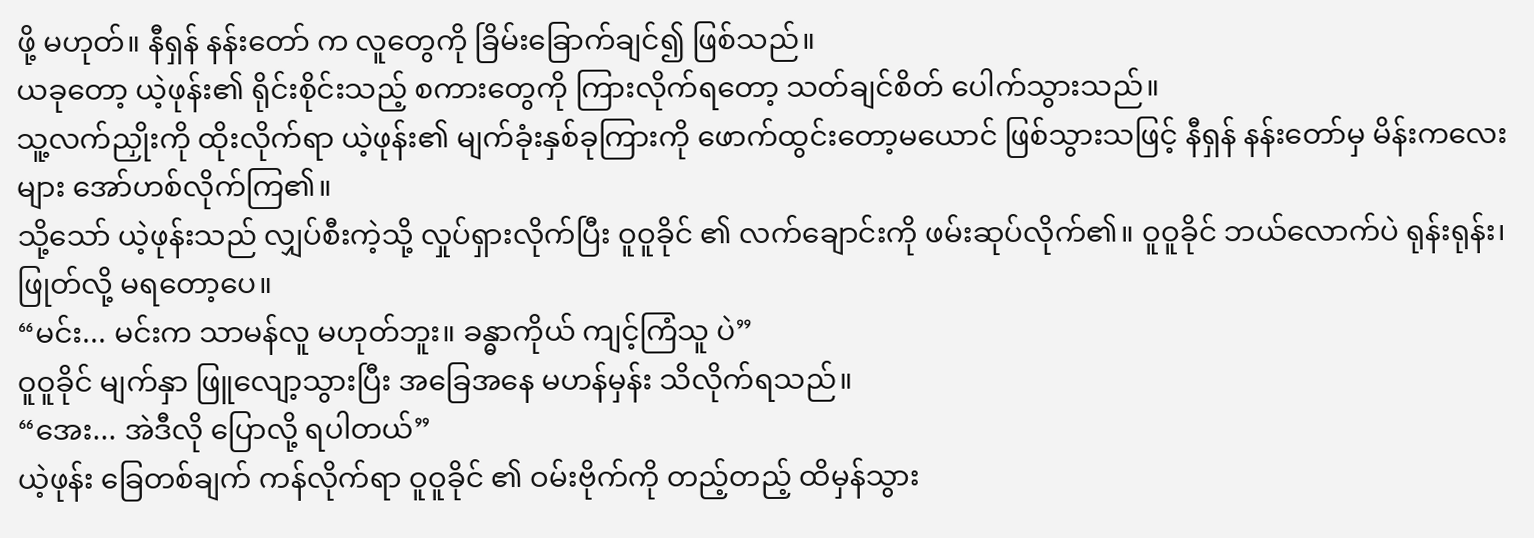ဖို့ မဟုတ်။ နီရှန် နန်းတော် က လူတွေကို ခြိမ်းခြောက်ချင်၍ ဖြစ်သည်။
ယခုတော့ ယဲ့ဖုန်း၏ ရိုင်းစိုင်းသည့် စကားတွေကို ကြားလိုက်ရတော့ သတ်ချင်စိတ် ပေါက်သွားသည်။
သူ့လက်ညှိုးကို ထိုးလိုက်ရာ ယဲ့ဖုန်း၏ မျက်ခုံးနှစ်ခုကြားကို ဖောက်ထွင်းတော့မယောင် ဖြစ်သွားသဖြင့် နီရှန် နန်းတော်မှ မိန်းကလေးများ အော်ဟစ်လိုက်ကြ၏။
သို့သော် ယဲ့ဖုန်းသည် လျှပ်စီးကဲ့သို့ လှုပ်ရှားလိုက်ပြီး ဝူဝူခိုင် ၏ လက်ချောင်းကို ဖမ်းဆုပ်လိုက်၏။ ဝူဝူခိုင် ဘယ်လောက်ပဲ ရုန်းရုန်း၊ ဖြုတ်လို့ မရတော့ပေ။
“မင်း... မင်းက သာမန်လူ မဟုတ်ဘူး။ ခန္ဓာကိုယ် ကျင့်ကြံသူ ပဲ”
ဝူဝူခိုင် မျက်နှာ ဖြူလျော့သွားပြီး အခြေအနေ မဟန်မှန်း သိလိုက်ရသည်။
“အေး... အဲဒီလို ပြောလို့ ရပါတယ်”
ယဲ့ဖုန်း ခြေတစ်ချက် ကန်လိုက်ရာ ဝူဝူခိုင် ၏ ဝမ်းဗိုက်ကို တည့်တည့် ထိမှန်သွား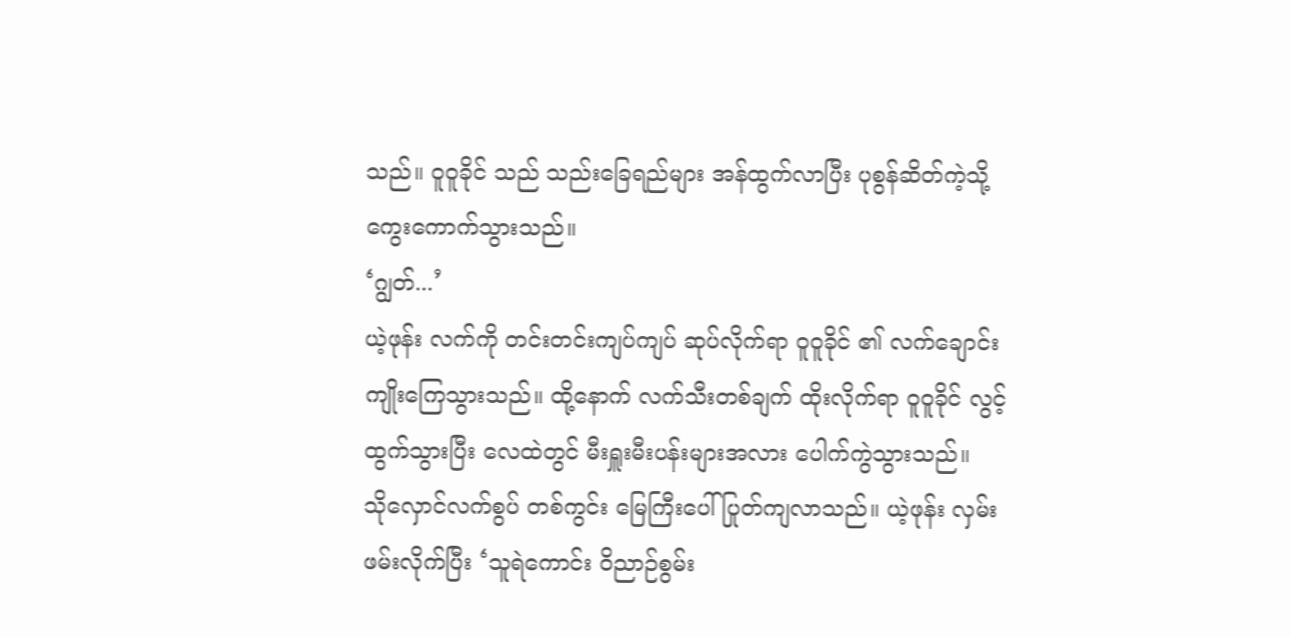သည်။ ဝူဝူခိုင် သည် သည်းခြေရည်များ အန်ထွက်လာပြီး ပုစွန်ဆိတ်ကဲ့သို့ ကွေးကောက်သွားသည်။
‘ဂျွတ်...’
ယဲ့ဖုန်း လက်ကို တင်းတင်းကျပ်ကျပ် ဆုပ်လိုက်ရာ ဝူဝူခိုင် ၏ လက်ချောင်း ကျိုးကြေသွားသည်။ ထို့နောက် လက်သီးတစ်ချက် ထိုးလိုက်ရာ ဝူဝူခိုင် လွင့်ထွက်သွားပြီး လေထဲတွင် မီးရှူးမီးပန်းများအလား ပေါက်ကွဲသွားသည်။
သိုလှောင်လက်စွပ် တစ်ကွင်း မြေကြီးပေါ် ပြုတ်ကျလာသည်။ ယဲ့ဖုန်း လှမ်းဖမ်းလိုက်ပြီး ‘သူရဲကောင်း ဝိညာဉ်စွမ်း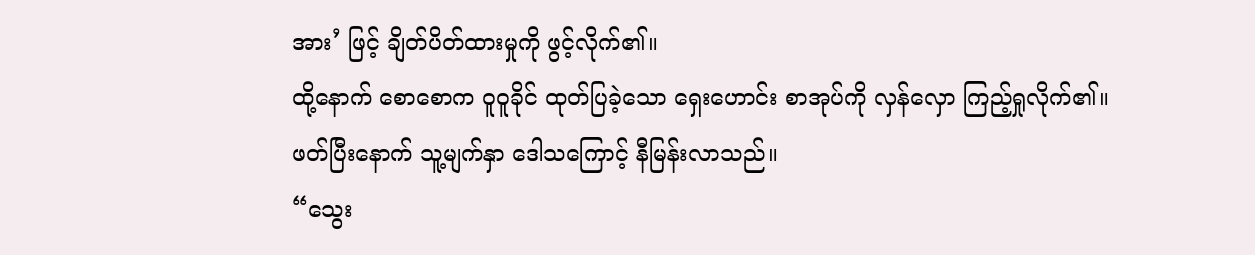အား’ ဖြင့် ချိတ်ပိတ်ထားမှုကို ဖွင့်လိုက်၏။
ထို့နောက် စောစောက ဝူဝူခိုင် ထုတ်ပြခဲ့သော ရှေးဟောင်း စာအုပ်ကို လှန်လှော ကြည့်ရှုလိုက်၏။
ဖတ်ပြီးနောက် သူ့မျက်နှာ ဒေါသကြောင့် နီမြန်းလာသည်။
“သွေး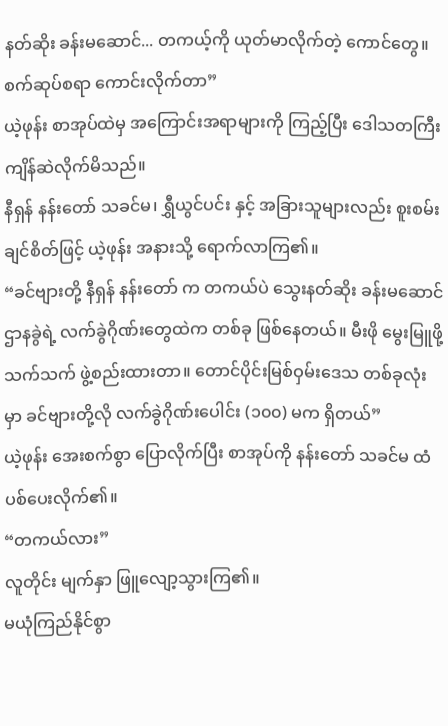နတ်ဆိုး ခန်းမဆောင်... တကယ့်ကို ယုတ်မာလိုက်တဲ့ ကောင်တွေ။ စက်ဆုပ်စရာ ကောင်းလိုက်တာ”
ယဲ့ဖုန်း စာအုပ်ထဲမှ အကြောင်းအရာများကို ကြည့်ပြီး ဒေါသတကြီး ကျိန်ဆဲလိုက်မိသည်။
နီရှန် နန်းတော် သခင်မ၊ ရွှီယွင်ပင်း နှင့် အခြားသူများလည်း စူးစမ်းချင်စိတ်ဖြင့် ယဲ့ဖုန်း အနားသို့ ရောက်လာကြ၏။
“ခင်ဗျားတို့ နီရှန် နန်းတော် က တကယ်ပဲ သွေးနတ်ဆိုး ခန်းမဆောင် ဌာနခွဲရဲ့ လက်ခွဲဂိုဏ်းတွေထဲက တစ်ခု ဖြစ်နေတယ်။ မီးဖို မွေးမြူဖို့ သက်သက် ဖွဲ့စည်းထားတာ။ တောင်ပိုင်းမြစ်ဝှမ်းဒေသ တစ်ခုလုံးမှာ ခင်ဗျားတို့လို လက်ခွဲဂိုဏ်းပေါင်း (၁၀၀) မက ရှိတယ်”
ယဲ့ဖုန်း အေးစက်စွာ ပြောလိုက်ပြီး စာအုပ်ကို နန်းတော် သခင်မ ထံ ပစ်ပေးလိုက်၏။
“တကယ်လား”
လူတိုင်း မျက်နှာ ဖြူလျော့သွားကြ၏။
မယုံကြည်နိုင်စွာ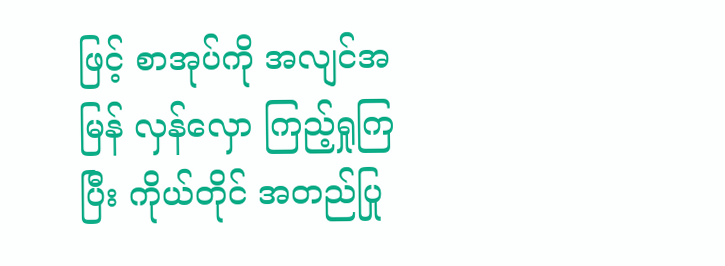ဖြင့် စာအုပ်ကို အလျင်အမြန် လှန်လှော ကြည့်ရှုကြပြီး ကိုယ်တိုင် အတည်ပြု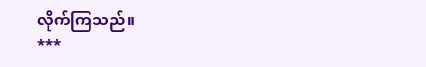လိုက်ကြသည်။
***